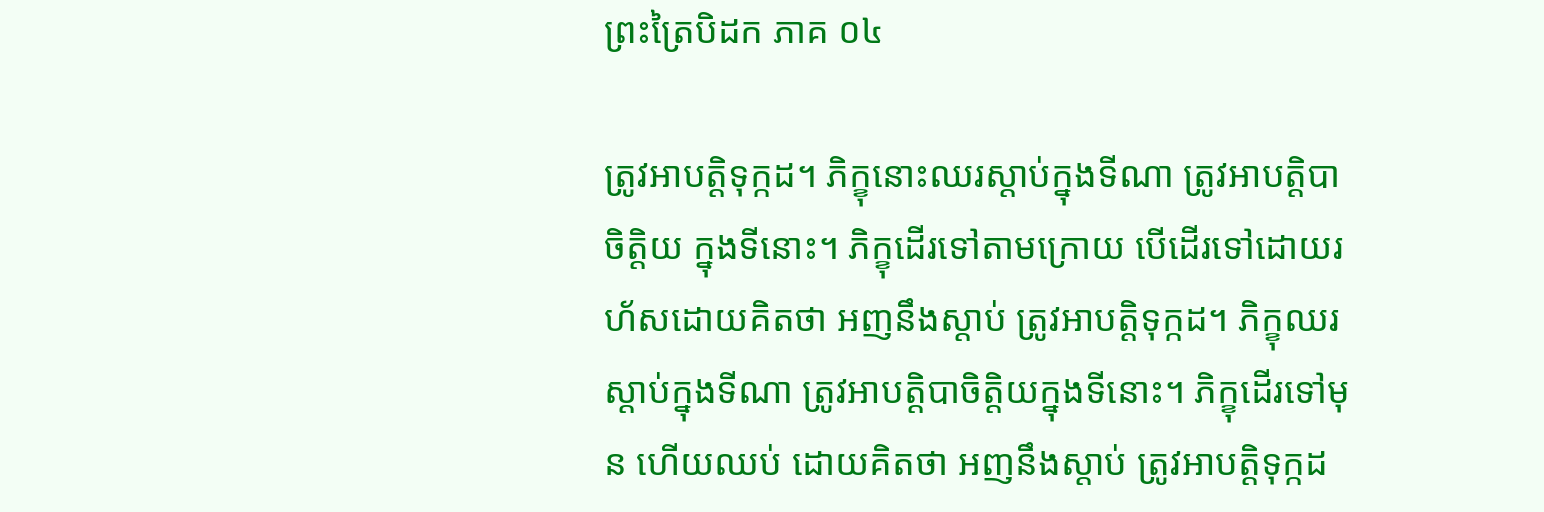ព្រះត្រៃបិដក ភាគ ០៤

ត្រូវអាបត្តិទុក្កដ។ ភិក្ខុនោះឈរស្តាប់ក្នុងទីណា ត្រូវអាបត្តិបាចិត្តិយ ក្នុងទីនោះ។ ភិក្ខុដើរទៅតាមក្រោយ បើដើរទៅដោយរហ័សដោយគិតថា អញនឹងស្តាប់ ត្រូវអាបត្តិទុក្កដ។ ភិក្ខុឈរស្តាប់ក្នុងទីណា ត្រូវអាបត្តិបាចិត្តិយក្នុងទីនោះ។ ភិក្ខុដើរទៅមុន ហើយឈប់ ដោយគិតថា អញនឹងស្តាប់ ត្រូវអាបត្តិទុក្កដ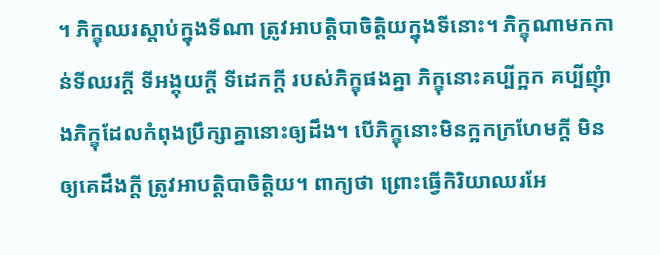។ ភិក្ខុឈរស្តាប់ក្នុងទីណា ត្រូវអាបត្តិបាចិត្តិយក្នុងទីនោះ។ ភិក្ខុណាមកកាន់ទីឈរក្តី ទីអង្គុយក្តី ទីដេកក្តី របស់ភិក្ខុផងគ្នា ភិក្ខុនោះគប្បីក្អក គប្បីញុំាងភិក្ខុដែលកំពុងប្រឹក្សាគ្នានោះឲ្យដឹង។ បើភិក្ខុនោះមិនក្អកក្រហែមក្តី មិនឲ្យគេដឹងក្តី ត្រូវអាបត្តិបាចិត្តិយ។ ពាក្យថា ព្រោះធ្វើកិរិយាឈរអែ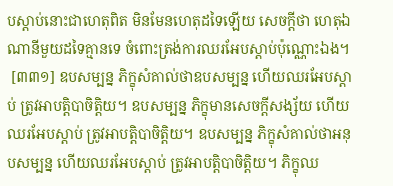បស្តាប់នោះជាហេតុពិត មិនមែនហេតុដទៃឡើយ សេចក្តីថា ហេតុឯណានីមួយដទៃគ្មានទេ ចំពោះត្រង់ការឈរអែបស្តាប់ប៉ុណ្ណោះឯង។
 [៣៣១] ឧបសម្បន្ន ភិក្ខុសំគាល់ថាឧបសម្បន្ន ហើយឈរអែបស្តាប់ ត្រូវអាបត្តិបាចិត្តិយ។ ឧបសម្បន្ន ភិក្ខុមានសេចក្តីសង្ស័យ ហើយឈរអែបស្តាប់ ត្រូវអាបត្តិបាចិត្តិយ។ ឧបសម្បន្ន ភិក្ខុសំគាល់ថាអនុបសម្បន្ន ហើយឈរអែបស្តាប់ ត្រូវអាបត្តិបាចិត្តិយ។ ភិក្ខុឈ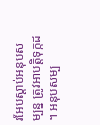រអែបស្តាប់អនុបសម្បន្ន ត្រូវអាបត្តិទុក្កដ។ អនុបសម្ប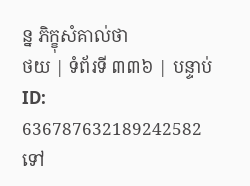ន្ន ភិក្ខុសំគាល់ថា
ថយ | ទំព័រទី ៣៣៦ | បន្ទាប់
ID: 636787632189242582
ទៅ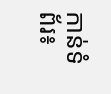កាន់ទំព័រ៖